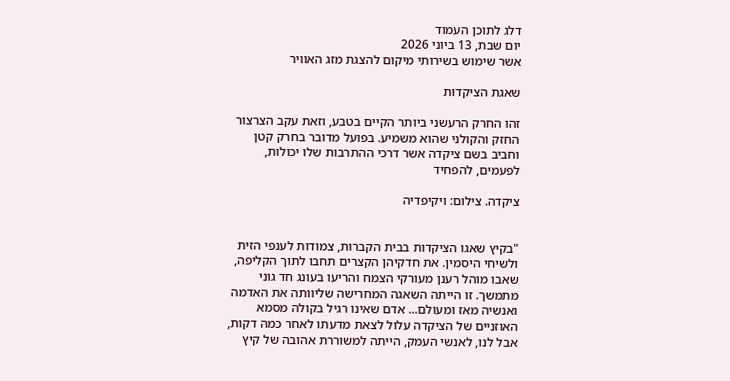דלג לתוכן העמוד
יום שבת, 13 ביוני 2026
אשר שימוש בשירותי מיקום להצגת מזג האוויר

שאגת הציקדות

זהו החרק הרעשני ביותר הקיים בטבע, וזאת עקב הצרצור החזק והקולני שהוא משמיע. בפועל מדובר בחרק קטן וחביב בשם ציקדה אשר דרכי ההתרבות שלו יכולות, לפעמים, להפחיד

ציקדה. צילום: ויקיפדיה


"בקיץ שאגו הציקדות בבית הקברות, צמודות לענפי הזית ולשיחי היסמין. את חדקיהן הקצרים תחבו לתוך הקליפה, שאבו מוהל רענן מעורקי הצמח והריעו בעונג חד גוני מתמשך. זו הייתה השאגה המחרישה שליוותה את האדמה ואנשיה מאז ומעולם... אדם שאינו רגיל בקולה מסמא האוזניים של הציקדה עלול לצאת מדעתו לאחר כמה דקות, אבל לנו, לאנשי העמק, הייתה למשוררת אהובה של קיץ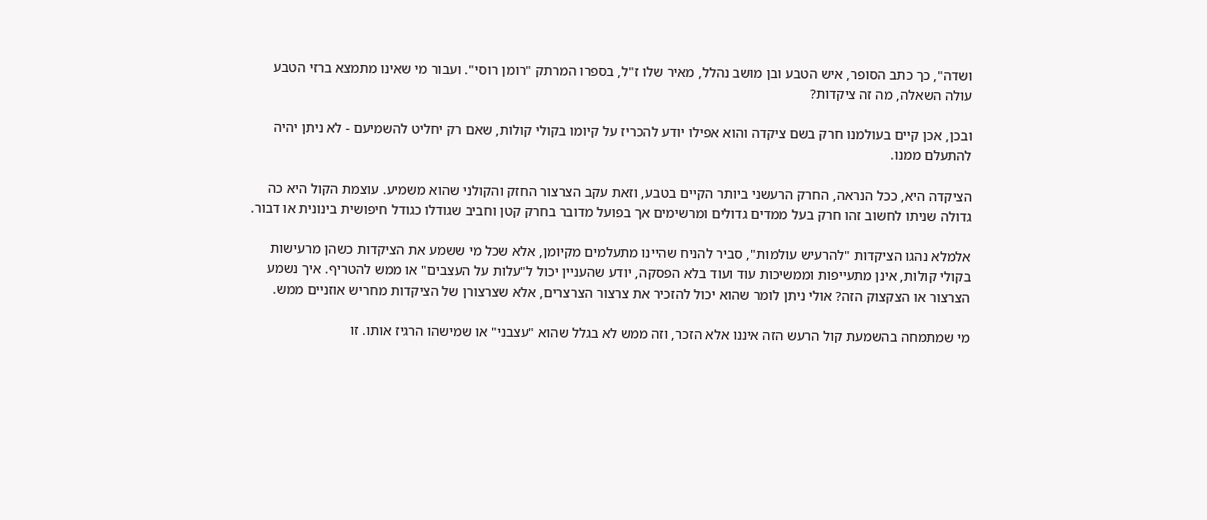ושדה", כך כתב הסופר, איש הטבע ובן מושב נהלל, מאיר שלו ז"ל, בספרו המרתק "רומן רוסי". ועבור מי שאינו מתמצא ברזי הטבע עולה השאלה, מה זה ציקדות?

ובכן, אכן קיים בעולמנו חרק בשם ציקדה והוא אפילו יודע להכריז על קיומו בקולי קולות, שאם רק יחליט להשמיעם - לא ניתן יהיה להתעלם ממנו.

הציקדה היא, ככל הנראה, החרק הרעשני ביותר הקיים בטבע, וזאת עקב הצרצור החזק והקולני שהוא משמיע. עוצמת הקול היא כה גדולה שניתו לחשוב זהו חרק בעל ממדים גדולים ומרשימים אך בפועל מדובר בחרק קטן וחביב שגודלו כגודל חיפושית בינונית או דבור.

אלמלא נהגו הציקדות "להרעיש עולמות", סביר להניח שהיינו מתעלמים מקיומן, אלא שכל מי ששמע את הציקדות כשהן מרעישות בקולי קולות, אינן מתעייפות וממשיכות עוד ועוד בלא הפסקה, יודע שהעניין יכול ל"עלות על העצבים" או ממש להטריף. איך נשמע הצרצור או הצקצוק הזה? אולי ניתן לומר שהוא יכול להזכיר את צרצור הצרצרים, אלא שצרצורן של הציקדות מחריש אוזניים ממש.

מי שמתמחה בהשמעת קול הרעש הזה איננו אלא הזכר, וזה ממש לא בגלל שהוא "עצבני" או שמישהו הרגיז אותו. זו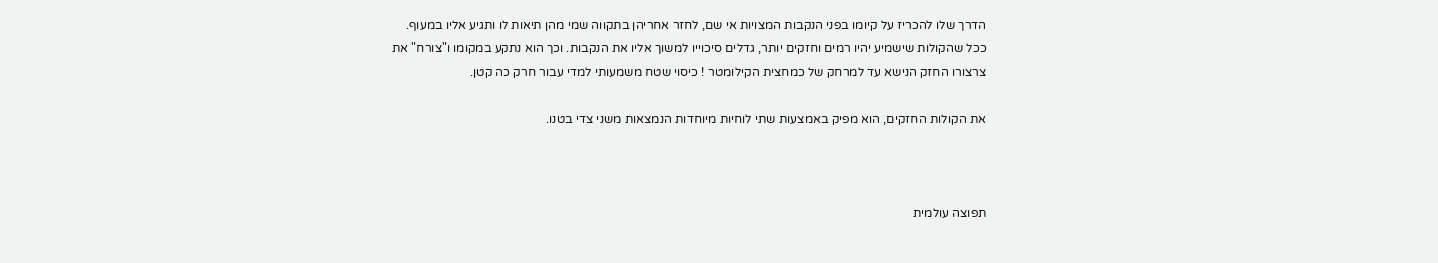הדרך שלו להכריז על קיומו בפני הנקבות המצויות אי שם, לחזר אחריהן בתקווה שמי מהן תיאות לו ותגיע אליו במעוף. ככל שהקולות שישמיע יהיו רמים וחזקים יותר, גדלים סיכוייו למשוך אליו את הנקבות. וכך הוא נתקע במקומו ו"צורח" את צרצורו החזק הנישא עד למרחק של כמחצית הקילומטר ! כיסוי שטח משמעותי למדי עבור חרק כה קטן.

את הקולות החזקים, הוא מפיק באמצעות שתי לוחיות מיוחדות הנמצאות משני צדי בטנו.



תפוצה עולמית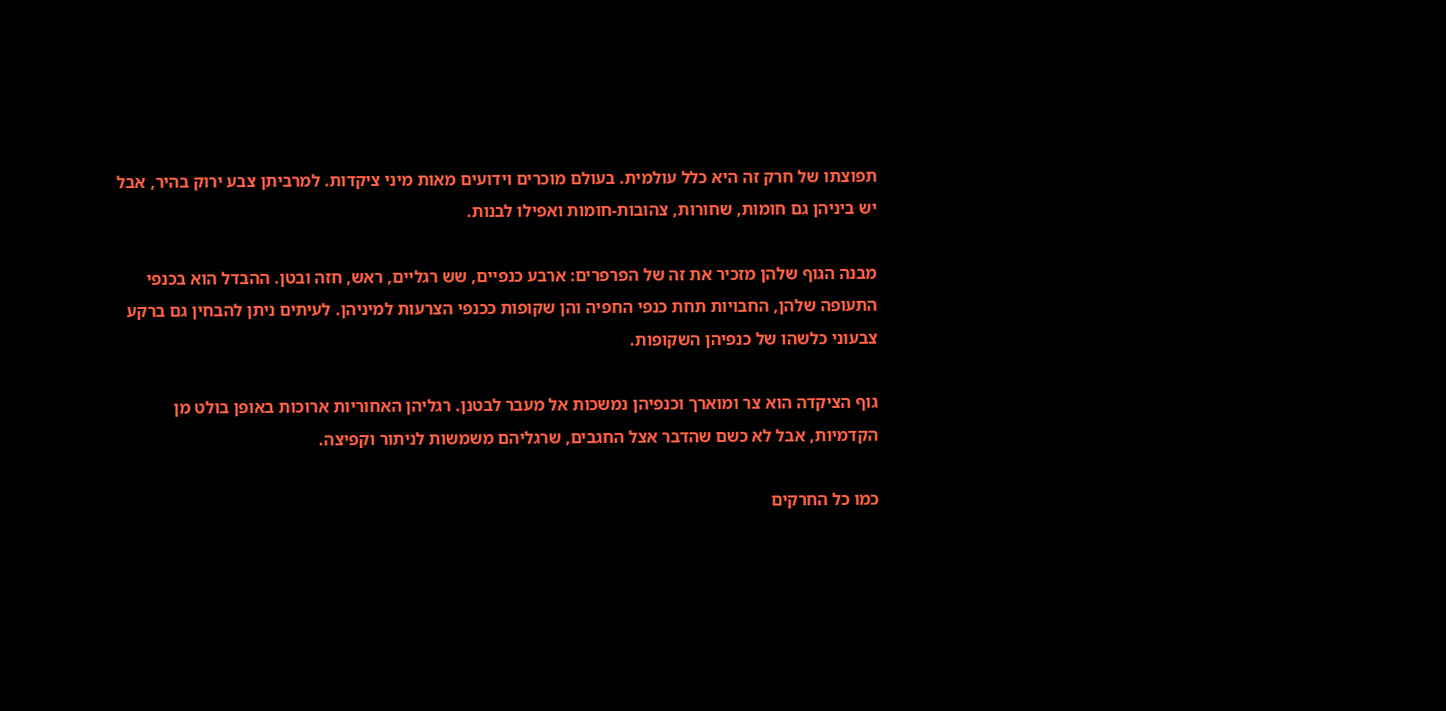תפוצתו של חרק זה היא כלל עולמית. בעולם מוכרים וידועים מאות מיני ציקדות. למרביתן צבע ירוק בהיר, אבל יש ביניהן גם חומות, שחורות, צהובות-חומות ואפילו לבנות.

מבנה הגוף שלהן מזכיר את זה של הפרפרים: ארבע כנפיים, שש רגליים, ראש, חזה ובטן. ההבדל הוא בכנפי התעופה שלהן, החבויות תחת כנפי החפיה והן שקופות ככנפי הצרעות למיניהן. לעיתים ניתן להבחין גם ברקע צבעוני כלשהו של כנפיהן השקופות.

גוף הציקדה הוא צר ומוארך וכנפיהן נמשכות אל מעבר לבטנן. רגליהן האחוריות ארוכות באופן בולט מן הקדמיות, אבל לא כשם שהדבר אצל החגבים, שרגליהם משמשות לניתור וקפיצה.

כמו כל החרקים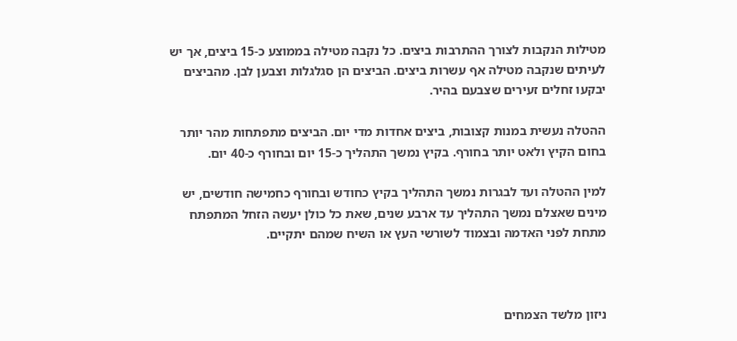מטילות הנקבות לצורך ההתרבות ביצים. כל נקבה מטילה בממוצע כ-15 ביצים, אך יש לעיתים שנקבה מטילה אף עשרות ביצים. הביצים הן סגלגלות וצבען לבן. מהביצים יבקעו זחלים זעירים שצבעם בהיר.

ההטלה נעשית במנות קצובות, ביצים אחדות מדי יום. הביצים מתפתחות מהר יותר בחום הקיץ ולאט יותר בחורף. בקיץ נמשך התהליך כ-15 יום ובחורף כ-40 יום.

למין ההטלה ועד לבגרות נמשך התהליך בקיץ כחודש ובחורף כחמישה חודשים, יש מינים שאצלם נמשך התהליך עד ארבע שנים, שאת כל כולן יעשה הזחל המתפתח מתחת לפני האדמה ובצמוד לשורשי העץ או השיח שמהם יתקיים.



ניזון מלשד הצמחים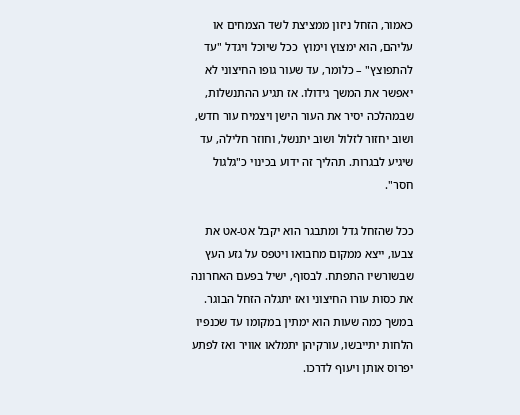כאמור, הזחל ניזון ממציצת לשד הצמחים או עליהם, הוא ימצוץ וימוץ  ככל שיוכל ויגדל "עד להתפוצץ" – כלומר, עד שעור גופו החיצוני לא יאפשר את המשך גידולו. אז תגיע ההתנשלות, שבמהלכה יסיר את העור הישן ויצמיח עור חדש, ושוב יחזור לזלול ושוב יתנשל, וחוזר חלילה, עד שיגיע לבגרות. תהליך זה ידוע בכינוי כ"גלגול חסר".

ככל שהזחל גדל ומתבגר הוא יקבל אט-אט את צבעו, ייצא ממקום מחבואו ויטפס על גזע העץ שבשורשיו התפתח. לבסוף, ישיל בפעם האחרונה את כסות עורו החיצוני ואז יתגלה הזחל הבוגר. במשך כמה שעות הוא ימתין במקומו עד שכנפיו הלחות יתייבשו, עורקיהן יתמלאו אוויר ואז לפתע יפרוס אותן ויעוף לדרכו.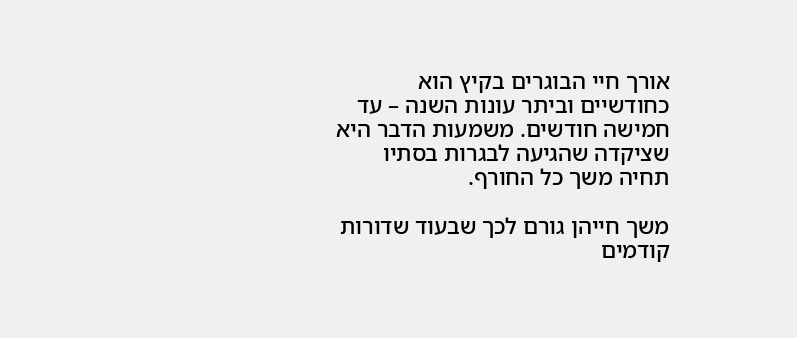אורך חיי הבוגרים בקיץ הוא כחודשיים וביתר עונות השנה – עד חמישה חודשים. משמעות הדבר היא שציקדה שהגיעה לבגרות בסתיו תחיה משך כל החורף.

משך חייהן גורם לכך שבעוד שדורות קודמים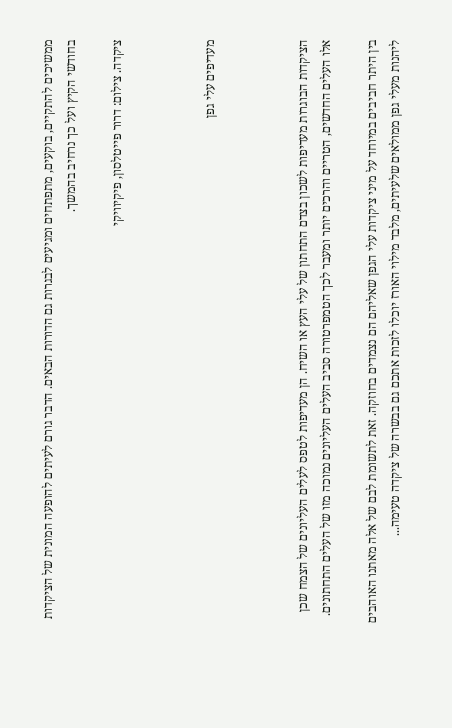ממשיכים להתקיים, בוקעים, מתפתחים ומגיעים לבגרות גם הדורות הבאים. הדבר גורם לעיתים להופעה המונית של הציקדות בחודשי הקיץ ועל כך נרחיב בהמשך.

ציקדה. צילום: דרור פייטלסון, פיקיוויקי



מעדיפים עלי גפן



הציקדות הבוגרות מעדיפות לשכון בצדם התחתון של עלי העץ או השיח. הן מעדיפות לטפס לעלים העליונים של הצמח שכן אלו העלים החדשים, הטריים והרכים יותר ומעבר לכך הטמפרטורה סביב העלים העליונים נמוכה מזו של העלים התחתונים.

בין היתר חביבים במיוחד על מיני ציקדות עלי הגפן שאליהם הם נצמדים בחוזקה. זאת לתשומת לבם של אלה מאתנו האוהבים ליהנות מעלי גפן ממולאים שלעיתים, מלבד מילוי האורז יוכלו לזכות אתכם גם בבשרה של ציקדה טעימה...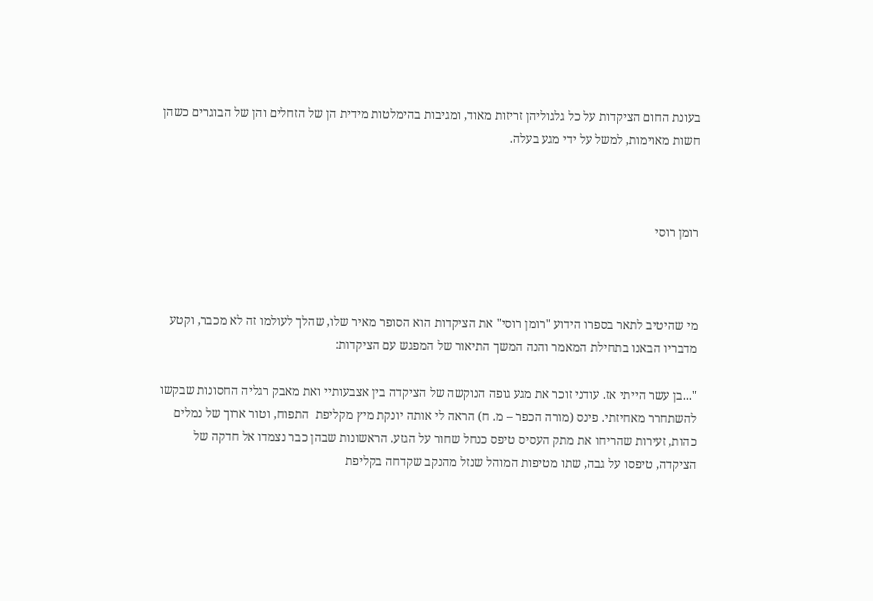בעונת החום הציקדות על כל גלגוליהן זריזות מאוד, ומגיבות בהימלטות מידית הן של הזחלים והן של הבוגרים כשהן חשות מאוימות, למשל על ידי מגע בעלה.



רומן רוסי



מי שהיטיב לתאר בספרו הידוע "רומן רוסי" את הציקדות הוא הסופר מאיר שלו, שהלך לעולמו זה לא מכבר, וקטע מדבריו הבאנו בתחילת המאמר והנה המשך התיאור של המפגש עם הציקדות:

"...בן עשר הייתי אז. עודני זוכר את מגע גופה הנוקשה של הציקדה בין אצבעותיי ואת מאבק רגליה החסונות שבקשו להשתחרר מאחיזתי. פינס (מורה הכפר – מ. ח) הראה לי אותה יונקת מיץ מקליפת  התפוח, וטור ארוך של נמלים כהות, זעירות שהריחו את מתק העסיס טיפס כנחל שחור על הגזע. הראשונות שבהן כבר נצמדו אל חדקה של הציקדה, טיפסו על גבה, שתו מטיפות המוהל שנזל מהנקב שקדחה בקליפת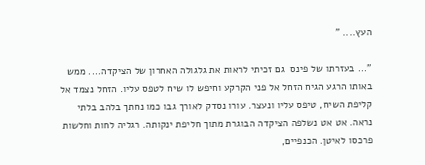העץ.... "

"... בעזרתו של פינס  גם זכיתי לראות את גלגולה האחרון של הציקדה.... ממש באותו הרגע הגיח הזחל אל פני הקרקע וחיפש לו שיח לטפס עליו. הזחל נצמד אל קליפת השיח, טיפס עליו ונעצר. עורו נסדק לאורך גבו כמו נחתך בלהב בלתי נראה. אט אט נשלפה הציקדה הבוגרת מתוך חליפת ינקותה. רגליה לחות וחלשות פרכסו לאיטן. הכנפיים,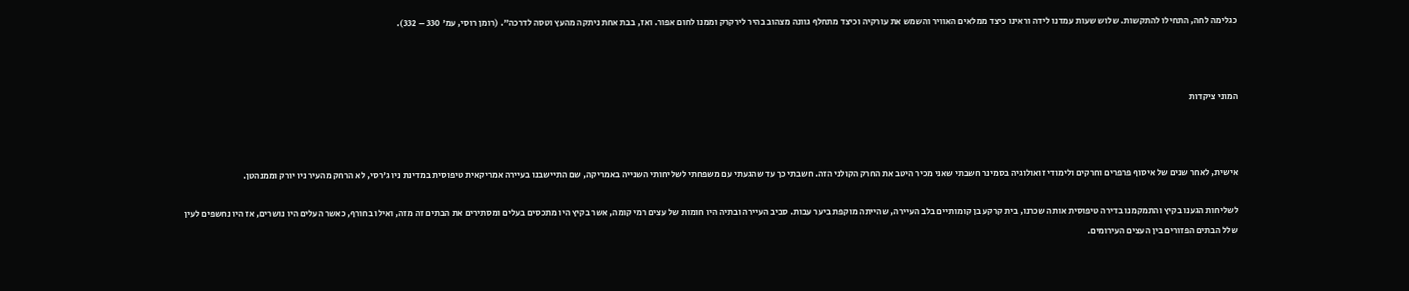כגלימה לחה, התחילו להתקשות. שלוש שעות עמדנו לידה וראינו כיצד ממלאים האוויר והשמש את עורקיה וכיצד מתחלף גוונה מצהוב בהיר לירקרק וממנו לחום אפור. ואז, בבת אחת ניתקה מהעץ וטסה לדרכה". (רומן רוסי, עמ' 330 – 332).



המוני ציקדות



אישית, לאחר שנים של איסוף פרפרים וחרקים ולימודי זואולוגיה בסמינר חשבתי שאני מכיר היטב את החרק הקולני הזה. חשבתי כך עד שהגעתי עם משפחתי לשליחותי השנייה באמריקה, שם התיישבנו בעיירה אמריקאית טיפוסית במדינת ניו ג'רסי, לא הרחק מהעיר ניו יורק וממנהטן.

לשליחות הגענו בקיץ והתמקמנו בדירה טיפוסית אותה שכרנו, בית קרקע בן קומותיים בלב העיירה, שהייתה מוקפת ביער עבות. סביב העיירה ובתיה היו חומות של עצים רמי קומה, אשר בקיץ היו מתכסים בעלים ומסתירים את הבתים זה מזה, ואילו בחורף, כאשר העלים היו נושרים, אז היו נחשפים לעין שלל הבתים הפזורים בין העצים העירומים.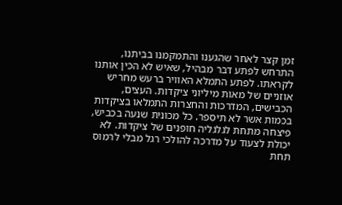זמן קצר לאחר שהגענו והתמקמנו בביתנו, התרחש לפתע דבר מבהיל, שאיש לא הכין אותנו לקראתו. לפתע התמלא האוויר ברעש מחריש אוזניים של מאות מיליוני ציקדות. העצים, הכבישים, המדרכות והחצרות התמלאו בציקדות בכמות אשר לא תיספר. כל מכונית שנעה בכביש, פיצחה מתחת לגלגליה חופנים של ציקדות. לא יכולת לצעוד על מדרכה להולכי רגל מבלי לרמוס תחת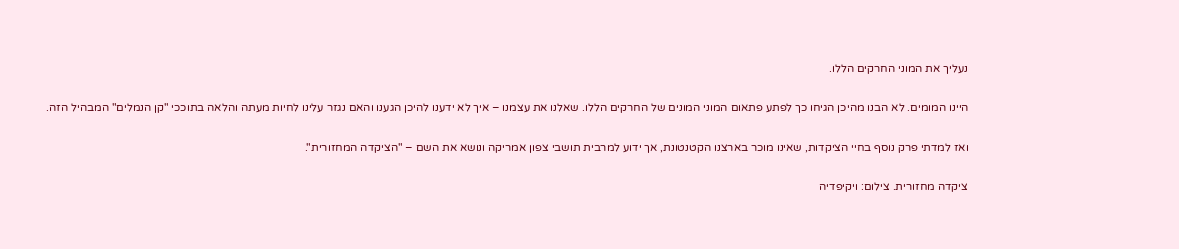נעליך את המוני החרקים הללו.

היינו המומים. לא הבנו מהיכן הגיחו כך לפתע פתאום המוני המונים של החרקים הללו. שאלנו את עצמנו – איך לא ידענו להיכן הגענו והאם נגזר עלינו לחיות מעתה והלאה בתוככי "קן הנמלים" המבהיל הזה.

ואז למדתי פרק נוסף בחיי הציקדות, שאינו מוכר בארצנו הקטנטונת, אך ידוע למרבית תושבי צפון אמריקה ונושא את השם – "הציקדה המחזורית".

ציקדה מחזורית. צילום: ויקיפדיה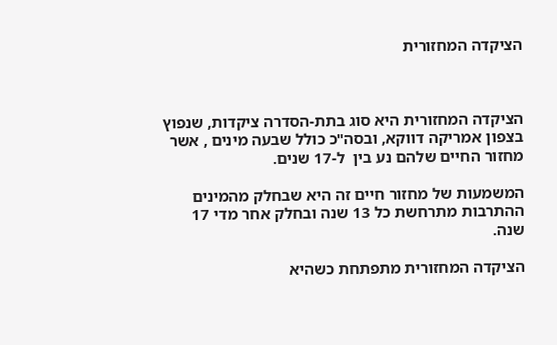הציקדה המחזורית



הציקדה המחזורית היא סוג בתת-הסדרה ציקדות, שנפוץ בצפון אמריקה דווקא, ובסה"כ כולל שבעה מינים , אשר מחזור החיים שלהם נע בין  ל-17 שנים.

המשמעות של מחזור חיים זה היא שבחלק מהמינים ההתרבות מתרחשת כל 13 שנה ובחלק אחר מדי 17 שנה.

הציקדה המחזורית מתפתחת כשהיא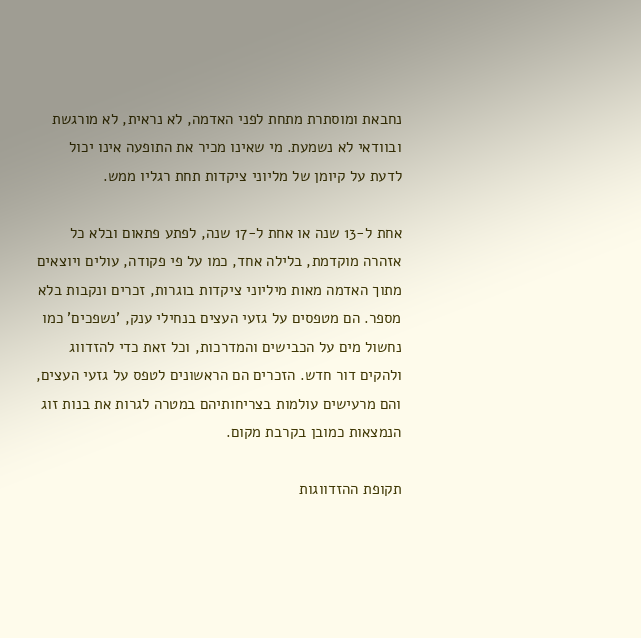נחבאת ומוסתרת מתחת לפני האדמה, לא נראית, לא מורגשת ובוודאי לא נשמעת. מי שאינו מכיר את התופעה אינו יכול לדעת על קיומן של מליוני ציקדות תחת רגליו ממש.

אחת ל-13 שנה או אחת ל-17 שנה, לפתע פתאום ובלא כל אזהרה מוקדמת, בלילה אחד, כמו על פי פקודה, עולים ויוצאים מתוך האדמה מאות מיליוני ציקדות בוגרות, זכרים ונקבות בלא מספר. הם מטפסים על גזעי העצים בנחילי ענק, 'נשפכים' כמו נחשול מים על הכבישים והמדרכות, וכל זאת כדי להזדווג ולהקים דור חדש. הזכרים הם הראשונים לטפס על גזעי העצים, והם מרעישים עולמות בצריחותיהם במטרה לגרות את בנות זוג הנמצאות כמובן בקרבת מקום.

תקופת ההזדווגות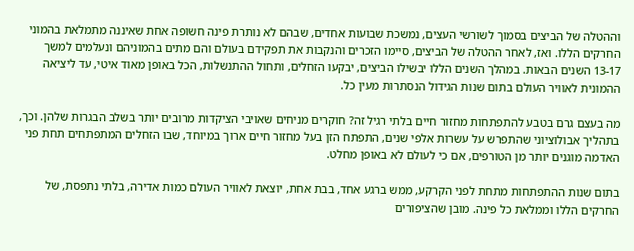וההטלה של הביצים בסמוך לשורשי העצים, נמשכת שבועות אחדים, שבהם לא נותרת פינה חשופה אחת שאיננה מתמלאת בהמוני החרקים הללו. ואז, לאחר ההטלה של הביצים, סיימו הזכרים והנקבות את תפקידם בעולם והם מתים בהמוניהם ונעלמים למשך 13-17 השנים הבאות. במהלך השנים הללו יבשילו הביצים, יבקעו הזחלים, ותחול ההתנשלות, הכל באופן מאוד איטי, עד ליציאה ההמונית לאוויר העולם בתום שנות הגידול הנסתרות מעין כל.

מה בעצם גרם בטבע להתפתחות מחזור חיים בלתי רגיל זה? חוקרים מניחים שאויבי הציקדות מרובים יותר בשלב הבגרות שלהן. וכך, בתהליך אבולוציוני שהתפרש על עשרות אלפי שנים, התפתח הזן בעל מחזור חיים ארוך במיוחד, שבו הזחלים המתפתחים תחת פני האדמה מוגנים יותר מן הטורפים, אם כי לעולם לא באופן מחלט.

בתום שנות ההתפתחות מתחת לפני הקרקע, ממש ברגע אחד, בבת אחת, יוצאת לאוויר העולם כמות אדירה, בלתי נתפסת, של החרקים הללו וממלאת כל פינה. מובן שהציפורים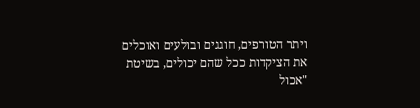ויתר הטורפים, חוגגים ובולעים ואוכלים את הציקדות ככל שהם יכולים, בשיטת "אכול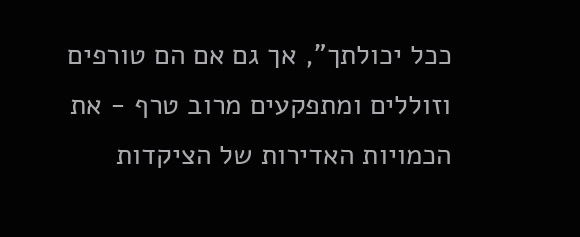ככל יכולתך", אך גם אם הם טורפים וזוללים ומתפקעים מרוב טרף - את הכמויות האדירות של הציקדות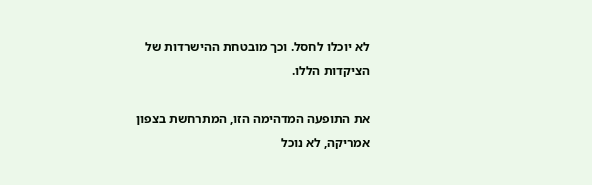לא יוכלו לחסל. וכך מובטחת ההישרדות של הציקדות הללו.

את התופעה המדהימה הזו, המתרחשת בצפון אמריקה, לא נוכל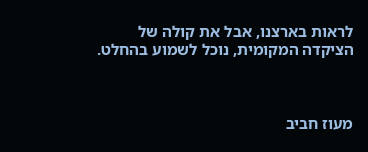לראות בארצנו, אבל את קולה של הציקדה המקומית, נוכל לשמוע בהחלט.



מעוז חביב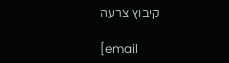קיבוץ צרעה

[email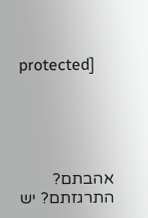protected]





אהבתם? התרגזתם? יש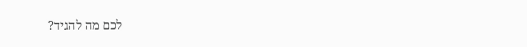לכם מה להגיד?